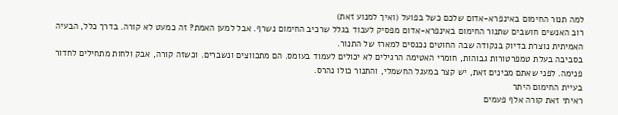למה תנור החימום באינפרא-אדום שלכם כשל בפועל (ואיך למנוע זאת)
רוב האנשים חושבים שתנור החימום באינפרא-אדום מפסיק לעבוד בגלל שרכיב החימום נשרף. אבל למען האמת? זה כמעט לא קורה. בדרך כלל, הבעיה האמיתית נוצרת בדיוק בנקודה שבה החוטים נכנסים למארז של התנור.
בסביבה בעלת טמפרטורות גבוהות, חומרי האטימה הרגילים לא יכולים לעמוד בעומס. הם מתכווצים ונשברים. וכשזה קורה, אבק ולחות מתחילים לחדור פנימה. לפני שאתם מבינים זאת, יש קצר במעגל החשמלי, והתנור כולו נהרס.
בעיית החימום היתר
ראיתי זאת קורה אלף פעמים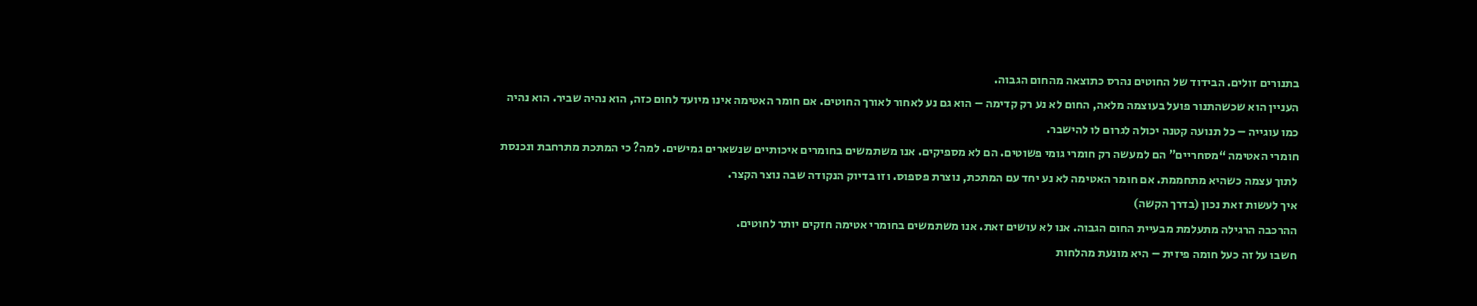בתנורים זולים. הבידוד של החוטים נהרס כתוצאה מהחום הגבוה.
העניין הוא שכשהתנור פועל בעוצמה מלאה, החום לא נע רק קדימה – הוא גם נע לאחור לאורך החוטים. אם חומר האטימה אינו מיועד לחום כזה, הוא נהיה שביר. הוא נהיה כמו עוגייה – כל תנועה קטנה יכולה לגרום לו להישבר.
חומרי האטימה “מסחריים” הם למעשה רק חומרי גומי פשוטים. הם לא מספיקים. אנו משתמשים בחומרים איכותיים שנשארים גמישים. למה? כי המתכת מתרחבת ונכנסת לתוך עצמה כשהיא מתחממת. אם חומר האטימה לא נע יחד עם המתכת, נוצרת פספוס. וזו בדיוק הנקודה שבה נוצר הקצר.
איך לעשות זאת נכון (בדרך הקשה)
ההרכבה הרגילה מתעלמת מבעיית החום הגבוה. אנו לא עושים זאת. אנו משתמשים בחומרי אטימה חזקים יותר לחוטים.
חשבו על זה כעל חומה פיזית – היא מונעת מהלחות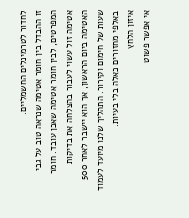לחדור לטרמינלים החשמליים.
זו ההבדל בין חומר אטימה שנראה טוב על גבי המפרטים, לבין חומר אטימה שאכן עובד. חומר אטימה זול עשוי לעבור בהצלחה את בדיקות האטימה ביום הראשון, אך הוא יישבר לאחר 500 שעות של חימום וקירור. התהליך שלנו מיועד לעמוד באלפי מחזורים כאלה בלי בעיות.
איזון הלחץ
אי אפשר פשוט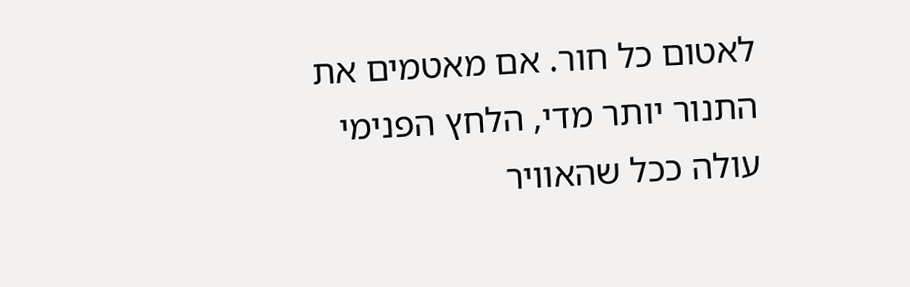לאטום כל חור. אם מאטמים את התנור יותר מדי, הלחץ הפנימי עולה ככל שהאוויר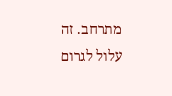מתרחב. זה עלול לגרום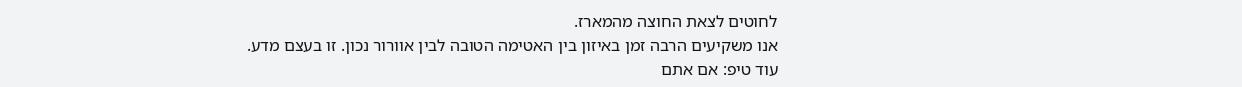לחוטים לצאת החוצה מהמארז.
אנו משקיעים הרבה זמן באיזון בין האטימה הטובה לבין אוורור נכון. זו בעצם מדע.
עוד טיפ: אם אתם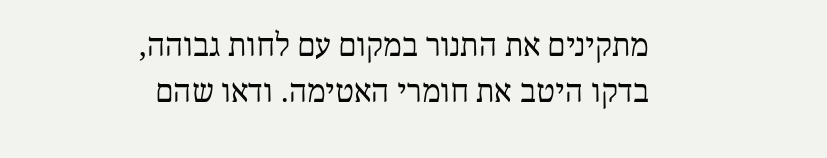מתקינים את התנור במקום עם לחות גבוהה, בדקו היטב את חומרי האטימה. ודאו שהם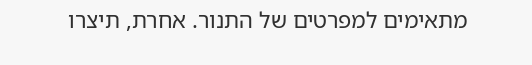מתאימים למפרטים של התנור. אחרת, תיצרו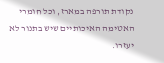נקודת תורפה במארז, וכל חומרי האטימה האיכותיים שיש בתנור לא יעזרו.